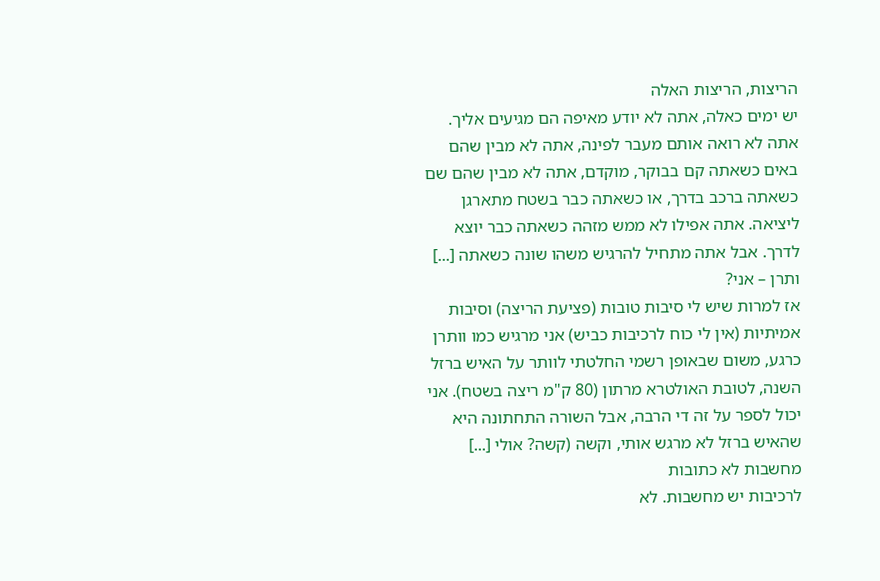הריצות, הריצות האלה
יש ימים כאלה, אתה לא יודע מאיפה הם מגיעים אליך. אתה לא רואה אותם מעבר לפינה, אתה לא מבין שהם באים כשאתה קם בבוקר, מוקדם, אתה לא מבין שהם שם כשאתה ברכב בדרך, או כשאתה כבר בשטח מתארגן ליציאה. אתה אפילו לא ממש מזהה כשאתה כבר יוצא לדרך. אבל אתה מתחיל להרגיש משהו שונה כשאתה [...]
ותרן – אני?
אז למרות שיש לי סיבות טובות (פציעת הריצה) וסיבות אמיתיות (אין לי כוח לרכיבות כביש) אני מרגיש כמו וותרן כרגע, משום שבאופן רשמי החלטתי לוותר על האיש ברזל השנה, לטובת האולטרא מרתון (80 ק"מ ריצה בשטח). אני יכול לספר על זה די הרבה, אבל השורה התחתונה היא שהאיש ברזל לא מרגש אותי, וקשה (קשה? אולי [...]
מחשבות לא כתובות
לרכיבות יש מחשבות. לא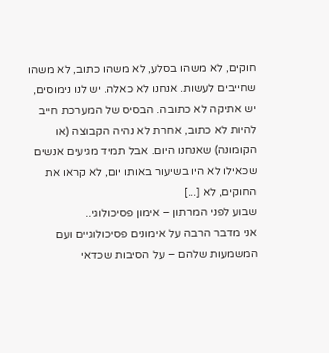חוקים, לא משהו בסלע, לא משהו כתוב, לא משהו שחייבים לעשות. אנחנו לא כאלה. יש לנו נימוסים, יש אתיקה לא כתובה. הבסיס של המערכת חייב להיות לא כתוב, אחרת לא נהיה הקבוצה (או הקומונה) שאנחנו היום. אבל תמיד מגיעים אנשים שכאילו לא היו בשיעור באותו יום, לא קראו את החוקים, לא [...]
שבוע לפני המרתון – אימון פסיכולוגי..
אני מדבר הרבה על אימונים פסיכולוגיים ועם המשמעות שלהם – על הסיבות שכדאי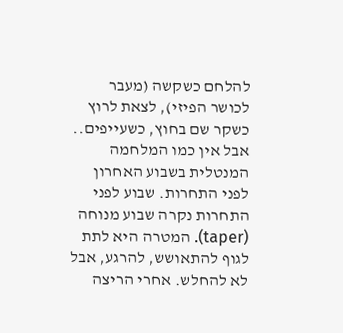להלחם כשקשה (מעבר לכושר הפיזי), לצאת לרוץ כשקר שם בחוץ, כשעייפים.. אבל אין כמו המלחמה המנטלית בשבוע האחרון לפני התחרות. שבוע לפני התחרות נקרה שבוע מנוחה (taper). המטרה היא לתת לגוף להתאושש, להרגע, אבל לא להחלש. אחרי הריצה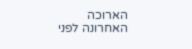הארוכה האחרונה לפני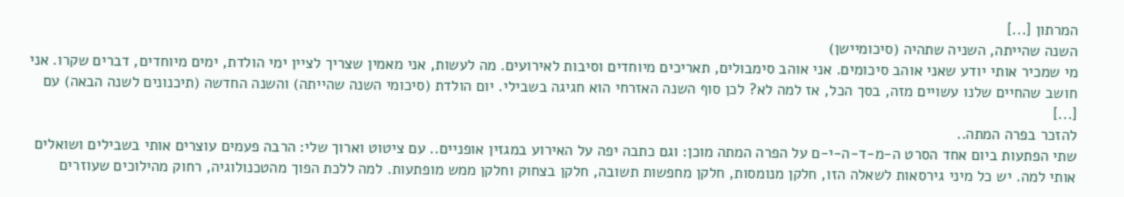המרתון [...]
השנה שהייתה, השניה שתהיה (סיכומיישן)
מי שמכיר אותי יודע שאני אוהב סיכומים. אני אוהב סימבולים, תאריכים מיוחדים וסיבות לאירועים. מה לעשות, אני מאמין שצריך לציין ימי הולדת, ימים מיוחדים, דברים שקרו. אני חושב שהחיים שלנו עשויים מזה, בסך הכל, אז למה לא? לכן סוף השנה האזרחי הוא חגיגה בשבילי. יום הולדת (סיכומי השנה שהייתה) והשנה החדשה (תיכנונים לשנה הבאה) עם [...]
להזכר בפרה המתה..
שתי הפתעות ביום אחד הסרט ה-מ-ד-ה-י-ם על הפרה המתה מוכן: וגם כתבה יפה על האירוע במגזין אופניים.. עם ציטוט וארוך שלי: הרבה פעמים עוצרים אותי בשבילים ושואלים אותי למה. יש כל מיני גירסאות לשאלה הזו, חלקן מנומסות, חלקן מחפשות תשובה, חלקן בצחוק וחלקן ממש מופתעות. למה ללכת הפוך מהטכנולוגיה, רחוק מהילוכים שעוזרים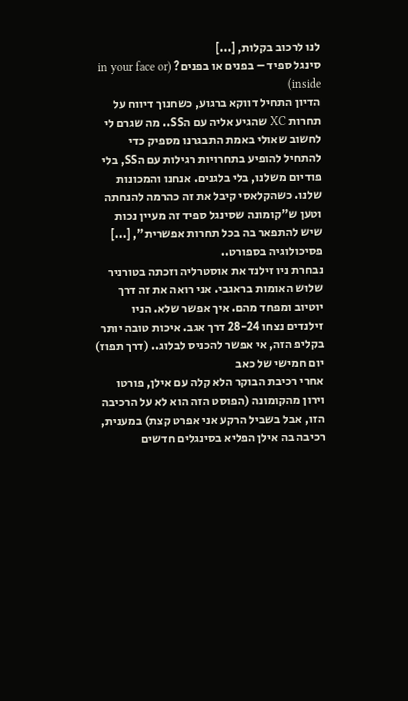לנו לרכוב בקלות, [...]
סינגל ספיד – בפנים או בפנים? (in your face or inside)
הדיון התחיל דווקא ברגוע, כשחנוך דיווח על תחרות XC שהגיע אליה עם הSS.. מה שגרם לי לחשוב שאולי באמת התבגרנו מספיק כדי להתחיל להופיע בתחרויות רגילות עם הSS, בלי פודיום משלנו, בלי בלגנים. אנחנו והמכונות שלנו. כשהקלאסי קיבל את זה כהרמה להנחתה וטען ש"קומונה שסינגל ספיד זה מעיין נכות שיש להתפאר בה בכל תחרות אפשרית", [...]
פסיכולוגיה בספורט..
נבחרת ניו זילנד את אוסטרליה וזכתה בטורניר שלוש האומות בראגבי. אני רואה את זה דרך יוטיוב ומפחד מהם. איך אפשר שלא. הניו זילנדים נצחו 28-24 דרך אגב. איכות טובה יותר בקליפ הזה, אי אפשר להכניס לבלוג.. (דרך תפוז)
יום חמישי של כאב
אחרי רכיבת הבוקר הלא קלה עם אילן, פורטו וירון מהקומונה (הפוסט הזה הוא לא על הרכיבה הזו, אבל בשביל הרקע אני אפרט קצת) במענית, רכיבה בה אילן הפליא בסינגלים חדשים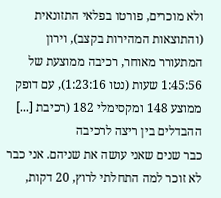ולא מוכרים, פורטו בפלאי התזונאית (והתוצאות המהירות בקצב), וירון המתעורר מאוחר, רכיבה ממוצעת של 1:45:56 שעות (נטו 1:23:16), עם דופק ממוצע 148 ומקסימלי 182 (רכיבת [...]
ההבדלים בין ריצה לרכיבה
כבר שנים שאני עושה את שניהם. אני כבר לא זוכר למה התחלתי לרוץ, 20 דקות,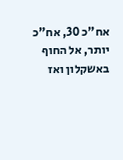אח"כ 30, אח"כ יותר, אל החוף באשקלון ואז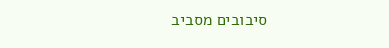סיבובים מסביב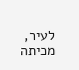לעיר, מכיתה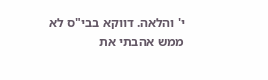י' והלאה. דווקא בבי"ס לא ממש אהבתי את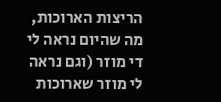הריצות הארוכות, מה שהיום נראה לי די מוזר (וגם נראה לי מוזר שארוכות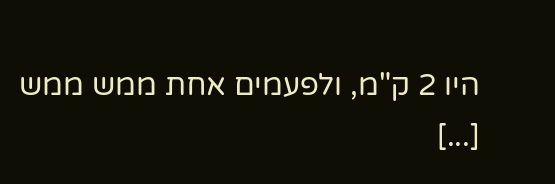היו 2 ק"מ, ולפעמים אחת ממש ממש [...]